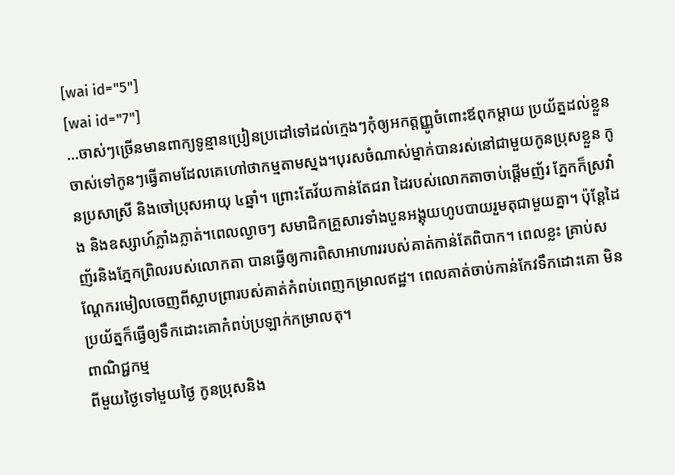[wai id="5"]
[wai id="7"]
…ចាស់ៗច្រើនមានពាក្យទូន្មានប្រៀនប្រដៅទៅដល់ក្មេងៗកុំឲ្យអកត្តញ្ញូចំពោះឪពុកម្តាយ ប្រយ័ត្នដល់ខ្លួនចាស់ទៅកូនៗធ្វើតាមដែលគេហៅថាកម្មតាមស្នង។បុរសចំណាស់ម្នាក់បានរស់នៅជាមួយកូនប្រុសខ្លួន កូនប្រសាស្រី និងចៅប្រុសអាយុ ៤ឆ្នាំ។ ព្រោះតែវ័យកាន់តែជរា ដៃរបស់លោកតាចាប់ផ្ដើមញ័រ ភ្នែកក៏ស្រវាំង និងឧស្សាហ៍ភ្លាំងភ្លាត់។ពេលល្ងាចៗ សមាជិកគ្រួសារទាំងបួនអង្គុយហូបបាយរួមតុជាមួយគ្នា។ ប៉ុន្តែដៃញ័រនិងភ្នែកព្រិលរបស់លោកតា បានធ្វើឲ្យការពិសាអាហាររបស់គាត់កាន់តែពិបាក។ ពេលខ្លះ គ្រាប់សណ្ដែករមៀលចេញពីស្លាបព្រារបស់គាត់កំពប់ពេញកម្រាលឥដ្ឋ។ ពេលគាត់ចាប់កាន់កែវទឹកដោះគោ មិនប្រយ័ត្នក៏ធ្វើឲ្យទឹកដោះគោកំពប់ប្រឡាក់កម្រាលតុ។
ពាណិជ្ជកម្ម
ពីមួយថ្ងៃទៅមួយថ្ងៃ កូនប្រុសនិង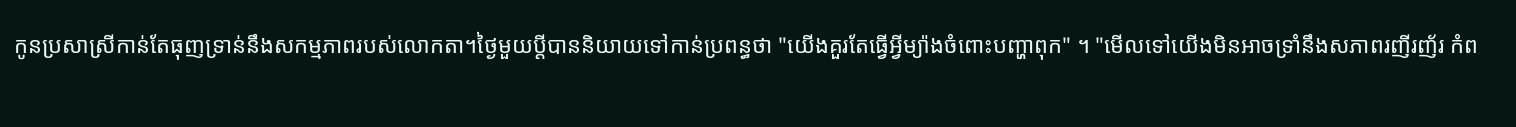កូនប្រសាស្រីកាន់តែធុញទ្រាន់នឹងសកម្មភាពរបស់លោកតា។ថ្ងៃមួយប្តីបាននិយាយទៅកាន់ប្រពន្ធថា "យើងគួរតែធ្វើអ្វីម្យ៉ាងចំពោះបញ្ហាពុក" ។ "មើលទៅយើងមិនអាចទ្រាំនឹងសភាពរញីរញ័រ កំព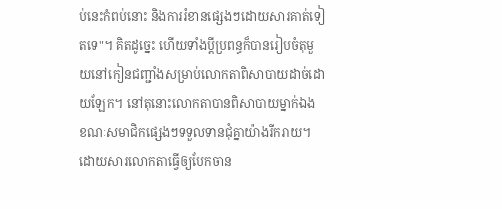ប់នេះកំពប់នោះ និងការរំខានផ្សេងៗដោយសារគាត់ទៀតទេ"។ គិតដូច្នេះ ហើយទាំងប្ដីប្រពន្ធក៏បានរៀបចំតុមួយនៅកៀនជញ្ជាំងសម្រាប់លោកតាពិសាបាយដាច់ដោយឡែក។ នៅតុនោះលោកតាបានពិសាបាយម្នាក់ឯង ខណៈសមាជិកផ្សេងៗទទួលទានជុំគ្នាយ៉ាងរីករាយ។ ដោយសារលោកតាធ្វើឲ្យបែកចាន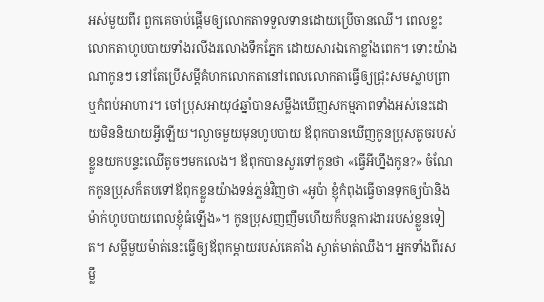អស់មួយពីរ ពួកគេចាប់ផ្ដើមឲ្យលោកតាទទួលទានដោយប្រើចានឈើ។ ពេលខ្លះលោកតាហូបបាយទាំងរលីងរលោងទឹកភ្នែក ដោយសារឯកោខ្លាំងពេក។ ទោះយ៉ាងណាកូនៗ នៅតែប្រើសម្ដីគំហកលោកតានៅពេលលោកតាធ្វើឲ្យជ្រុះសមស្លាបព្រា ឬកំពប់អាហារ។ ចៅប្រុសអាយុ៤ឆ្នាំបានសម្លឹងឃើញសកម្មភាពទាំងអស់នេះដោយមិននិយាយអ្វីឡើយ។ល្ងាចមួយមុនហូបបាយ ឪពុកបានឃើញកូនប្រុសតូចរបស់ខ្លួនយកបន្ទះឈើតូចៗមកលេង។ ឪពុកបានសួរទៅកូនថា «ធ្វើអីហ្នឹងកូន?» ចំណែកកូនប្រុសក៏តបទៅឪពុកខ្លួនយ៉ាងទន់ភ្លន់វិញថា «អូប៉ា ខ្ញុំកំពុងធ្វើចានទុកឲ្យប៉ានិងម៉ាក់ហូបបាយពេលខ្ញុំធំឡើង»។ កូនប្រុសញញឹមហើយក៏បន្តការងាររបស់ខ្លួនទៀត។ សម្ដីមួយម៉ាត់នេះធ្វើឲ្យឪពុកម្ដាយរបស់គេគាំង ស្ងាត់មាត់ឈឹង។ អ្នកទាំងពីរសម្លឹ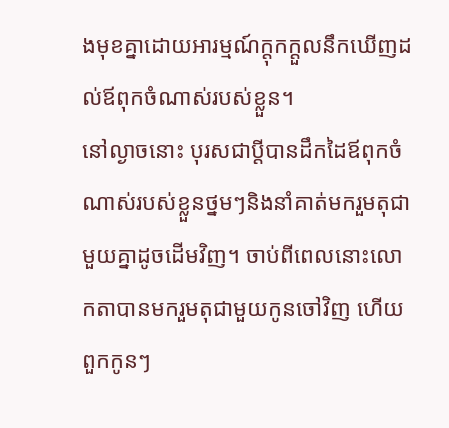ងមុខគ្នាដោយអារម្មណ៍ក្ដុកក្ដួលនឹកឃើញដល់ឪពុកចំណាស់របស់ខ្លួន។
នៅល្ងាចនោះ បុរសជាប្ដីបានដឹកដៃឪពុកចំណាស់របស់ខ្លួនថ្នមៗនិងនាំគាត់មករួមតុជាមួយគ្នាដូចដើមវិញ។ ចាប់ពីពេលនោះលោកតាបានមករួមតុជាមួយកូនចៅវិញ ហើយពួកកូនៗ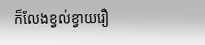ក៏លែងខ្វល់ខ្វាយរឿ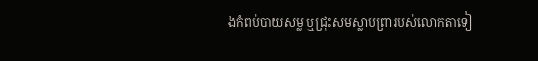ងកំពប់បាយសម្ល ឬជ្រុះសមស្លាបព្រារបស់លោកតាទៀ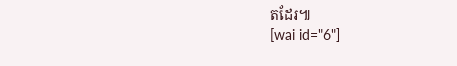តដែរ៕
[wai id="6"]